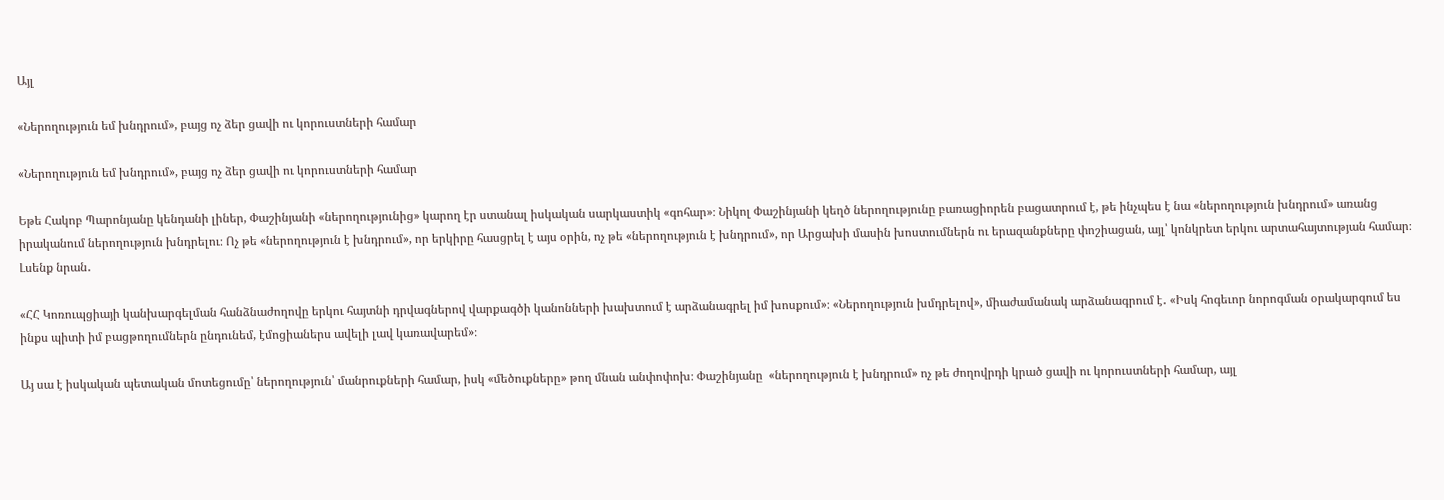Այլ

«Ներողություն եմ խնդրում», բայց ոչ ձեր ցավի ու կորուստների համար

«Ներողություն եմ խնդրում», բայց ոչ ձեր ցավի ու կորուստների համար

Եթե Հակոբ Պարոնյանը կենդանի լիներ, Փաշինյանի «ներողությունից» կարող էր ստանալ իսկական սարկաստիկ «գոհար»։ Նիկոլ Փաշինյանի կեղծ ներողությունը բառացիորեն բացատրում է, թե ինչպես է նա «ներողություն խնդրում» առանց իրականում ներողություն խնդրելու։ Ոչ թե «ներողություն է խնդրում», որ երկիրը հասցրել է այս օրին, ոչ թե «ներողություն է խնդրում», որ Արցախի մասին խոստումներն ու երազանքները փոշիացան, այլ՝ կոնկրետ երկու արտահայտության համար։ Լսենք նրան․

«ՀՀ Կոռուպցիայի կանխարգելման հանձնաժողովը երկու հայտնի դրվագներով վարքագծի կանոնների խախտում է արձանագրել իմ խոսքում»։ «Ներողություն խմդրելով», միաժամանակ արձանագրում է․ «Իսկ հոգեւոր նորոգման օրակարգում ես ինքս պիտի իմ բացթողումներն ընդունեմ, էմոցիաներս ավելի լավ կառավարեմ»։

Այ սա է իսկական պետական մոտեցումը՝ ներողություն՝ մանրուքների համար, իսկ «մեծուքները» թող մնան անփոփոխ։ Փաշինյանը  «ներողություն է խնդրում» ոչ թե ժողովրդի կրած ցավի ու կորուստների համար, այլ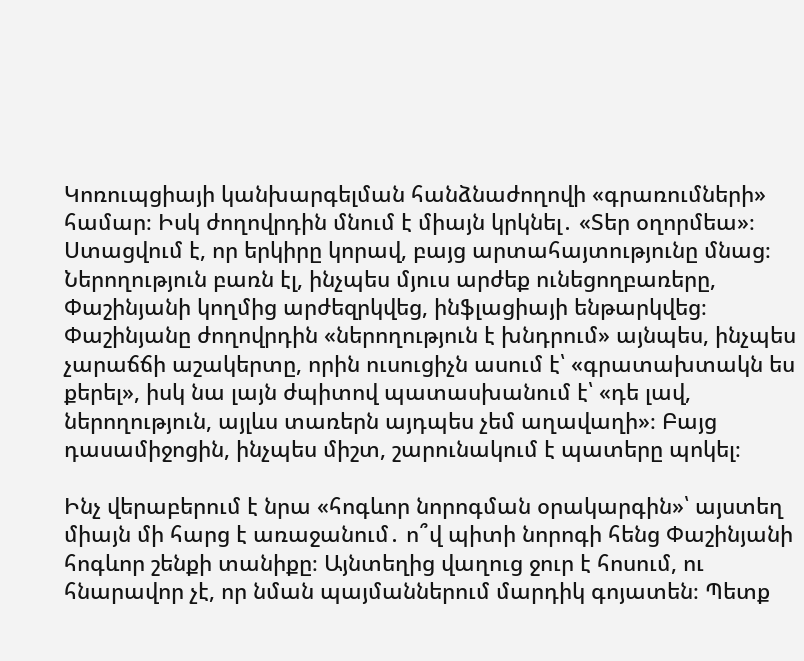Կոռուպցիայի կանխարգելման հանձնաժողովի «գրառումների» համար։ Իսկ ժողովրդին մնում է միայն կրկնել․ «Տեր օղորմեա»։  Ստացվում է, որ երկիրը կորավ, բայց արտահայտությունը մնաց։ Ներողություն բառն էլ, ինչպես մյուս արժեք ունեցողբառերը,  Փաշինյանի կողմից արժեզրկվեց, ինֆլացիայի ենթարկվեց։ Փաշինյանը ժողովրդին «ներողություն է խնդրում» այնպես, ինչպես չարաճճի աշակերտը, որին ուսուցիչն ասում է՝ «գրատախտակն ես քերել», իսկ նա լայն ժպիտով պատասխանում է՝ «դե լավ, ներողություն, այլևս տառերն այդպես չեմ աղավաղի»։ Բայց դասամիջոցին, ինչպես միշտ, շարունակում է պատերը պոկել։

Ինչ վերաբերում է նրա «հոգևոր նորոգման օրակարգին»՝ այստեղ միայն մի հարց է առաջանում․ ո՞վ պիտի նորոգի հենց Փաշինյանի հոգևոր շենքի տանիքը։ Այնտեղից վաղուց ջուր է հոսում, ու հնարավոր չէ, որ նման պայմաններում մարդիկ գոյատեն։ Պետք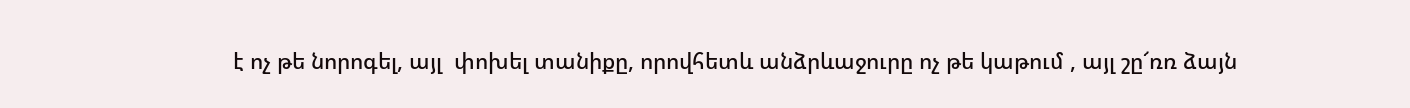է ոչ թե նորոգել, այլ  փոխել տանիքը, որովհետև անձրևաջուրը ոչ թե կաթում , այլ շը՜ռռ ձայն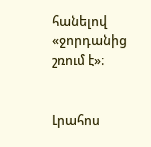հանելով «ջորդանից շռում է»։


Լրահոս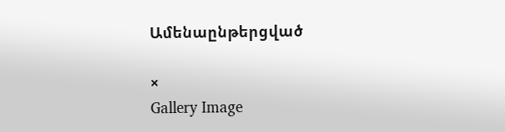Ամենաընթերցված

×
Gallery Image